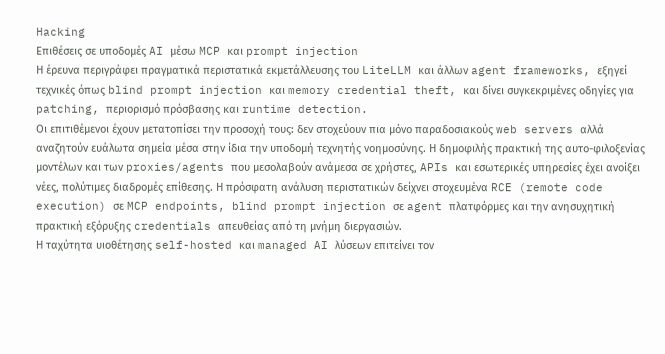Hacking
Επιθέσεις σε υποδομές AI μέσω MCP και prompt injection
Η έρευνα περιγράφει πραγματικά περιστατικά εκμετάλλευσης του LiteLLM και άλλων agent frameworks, εξηγεί τεχνικές όπως blind prompt injection και memory credential theft, και δίνει συγκεκριμένες οδηγίες για patching, περιορισμό πρόσβασης και runtime detection.
Οι επιτιθέμενοι έχουν μετατοπίσει την προσοχή τους: δεν στοχεύουν πια μόνο παραδοσιακούς web servers αλλά αναζητούν ευάλωτα σημεία μέσα στην ίδια την υποδομή τεχνητής νοημοσύνης. Η δημοφιλής πρακτική της αυτο-φιλοξενίας μοντέλων και των proxies/agents που μεσολαβούν ανάμεσα σε χρήστες, APIs και εσωτερικές υπηρεσίες έχει ανοίξει νέες, πολύτιμες διαδρομές επίθεσης. Η πρόσφατη ανάλυση περιστατικών δείχνει στοχευμένα RCE (remote code execution) σε MCP endpoints, blind prompt injection σε agent πλατφόρμες και την ανησυχητική πρακτική εξόρυξης credentials απευθείας από τη μνήμη διεργασιών.
Η ταχύτητα υιοθέτησης self-hosted και managed AI λύσεων επιτείνει τον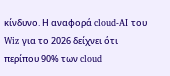κίνδυνο. Η αναφορά cloud-AI του Wiz για το 2026 δείχνει ότι περίπου 90% των cloud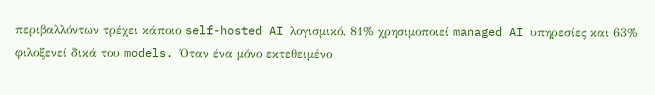περιβαλλόντων τρέχει κάποιο self-hosted AI λογισμικό, 81% χρησιμοποιεί managed AI υπηρεσίες και 63% φιλοξενεί δικά του models. Όταν ένα μόνο εκτεθειμένο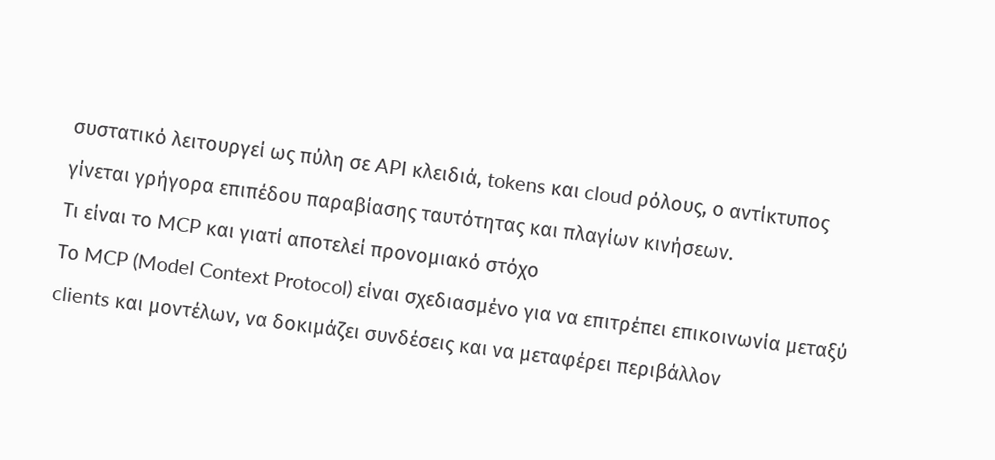συστατικό λειτουργεί ως πύλη σε API κλειδιά, tokens και cloud ρόλους, ο αντίκτυπος γίνεται γρήγορα επιπέδου παραβίασης ταυτότητας και πλαγίων κινήσεων.
Τι είναι το MCP και γιατί αποτελεί προνομιακό στόχο
Το MCP (Model Context Protocol) είναι σχεδιασμένο για να επιτρέπει επικοινωνία μεταξύ clients και μοντέλων, να δοκιμάζει συνδέσεις και να μεταφέρει περιβάλλον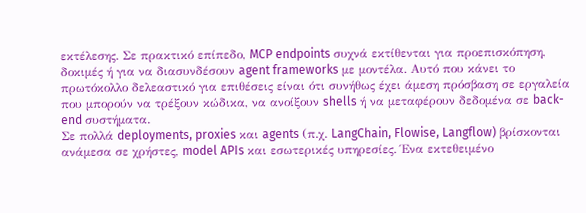εκτέλεσης. Σε πρακτικό επίπεδο, MCP endpoints συχνά εκτίθενται για προεπισκόπηση, δοκιμές ή για να διασυνδέσουν agent frameworks με μοντέλα. Αυτό που κάνει το πρωτόκολλο δελεαστικό για επιθέσεις είναι ότι συνήθως έχει άμεση πρόσβαση σε εργαλεία που μπορούν να τρέξουν κώδικα, να ανοίξουν shells ή να μεταφέρουν δεδομένα σε back-end συστήματα.
Σε πολλά deployments, proxies και agents (π.χ. LangChain, Flowise, Langflow) βρίσκονται ανάμεσα σε χρήστες, model APIs και εσωτερικές υπηρεσίες. Ένα εκτεθειμένο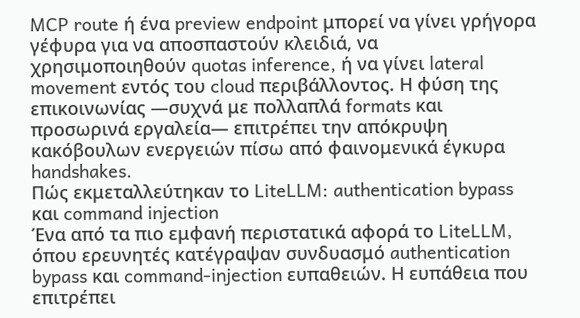MCP route ή ένα preview endpoint μπορεί να γίνει γρήγορα γέφυρα για να αποσπαστούν κλειδιά, να χρησιμοποιηθούν quotas inference, ή να γίνει lateral movement εντός του cloud περιβάλλοντος. Η φύση της επικοινωνίας —συχνά με πολλαπλά formats και προσωρινά εργαλεία— επιτρέπει την απόκρυψη κακόβουλων ενεργειών πίσω από φαινομενικά έγκυρα handshakes.
Πώς εκμεταλλεύτηκαν το LiteLLM: authentication bypass και command injection
Ένα από τα πιο εμφανή περιστατικά αφορά το LiteLLM, όπου ερευνητές κατέγραψαν συνδυασμό authentication bypass και command-injection ευπαθειών. Η ευπάθεια που επιτρέπει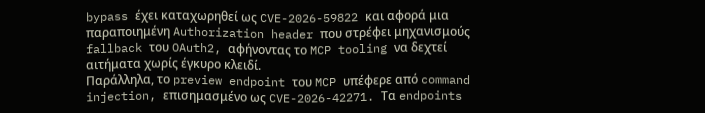bypass έχει καταχωρηθεί ως CVE-2026-59822 και αφορά μια παραποιημένη Authorization header που στρέφει μηχανισμούς fallback του OAuth2, αφήνοντας το MCP tooling να δεχτεί αιτήματα χωρίς έγκυρο κλειδί.
Παράλληλα, το preview endpoint του MCP υπέφερε από command injection, επισημασμένο ως CVE-2026-42271. Τα endpoints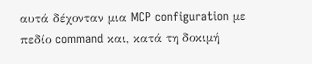αυτά δέχονταν μια MCP configuration με πεδίο command και, κατά τη δοκιμή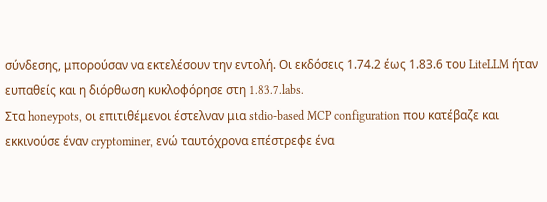σύνδεσης, μπορούσαν να εκτελέσουν την εντολή. Οι εκδόσεις 1.74.2 έως 1.83.6 του LiteLLM ήταν ευπαθείς και η διόρθωση κυκλοφόρησε στη 1.83.7.labs.
Στα honeypots, οι επιτιθέμενοι έστελναν μια stdio-based MCP configuration που κατέβαζε και εκκινούσε έναν cryptominer, ενώ ταυτόχρονα επέστρεφε ένα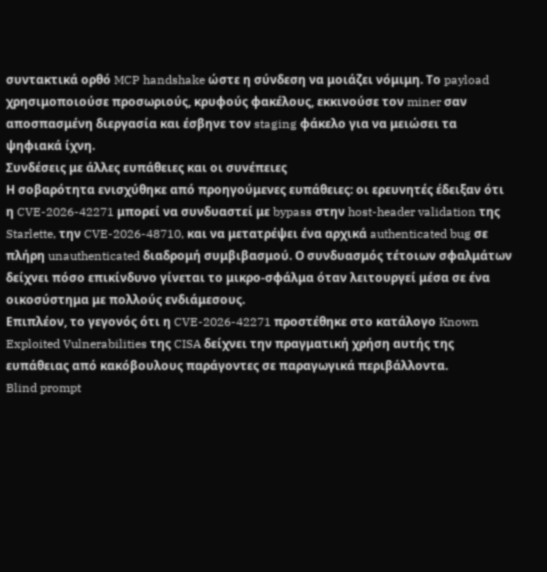συντακτικά ορθό MCP handshake ώστε η σύνδεση να μοιάζει νόμιμη. Το payload χρησιμοποιούσε προσωριούς, κρυφούς φακέλους, εκκινούσε τον miner σαν αποσπασμένη διεργασία και έσβηνε τον staging φάκελο για να μειώσει τα ψηφιακά ίχνη.
Συνδέσεις με άλλες ευπάθειες και οι συνέπειες
Η σοβαρότητα ενισχύθηκε από προηγούμενες ευπάθειες: οι ερευνητές έδειξαν ότι η CVE-2026-42271 μπορεί να συνδυαστεί με bypass στην host-header validation της Starlette, την CVE-2026-48710, και να μετατρέψει ένα αρχικά authenticated bug σε πλήρη unauthenticated διαδρομή συμβιβασμού. Ο συνδυασμός τέτοιων σφαλμάτων δείχνει πόσο επικίνδυνο γίνεται το μικρο-σφάλμα όταν λειτουργεί μέσα σε ένα οικοσύστημα με πολλούς ενδιάμεσους.
Επιπλέον, το γεγονός ότι η CVE-2026-42271 προστέθηκε στο κατάλογο Known Exploited Vulnerabilities της CISA δείχνει την πραγματική χρήση αυτής της ευπάθειας από κακόβουλους παράγοντες σε παραγωγικά περιβάλλοντα.
Blind prompt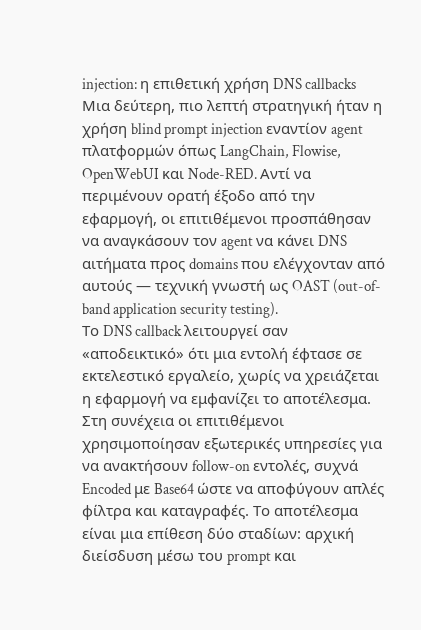injection: η επιθετική χρήση DNS callbacks
Μια δεύτερη, πιο λεπτή στρατηγική ήταν η χρήση blind prompt injection εναντίον agent πλατφορμών όπως LangChain, Flowise, OpenWebUI και Node-RED. Αντί να περιμένουν ορατή έξοδο από την εφαρμογή, οι επιτιθέμενοι προσπάθησαν να αναγκάσουν τον agent να κάνει DNS αιτήματα προς domains που ελέγχονταν από αυτούς — τεχνική γνωστή ως OAST (out-of-band application security testing).
Το DNS callback λειτουργεί σαν «αποδεικτικό» ότι μια εντολή έφτασε σε εκτελεστικό εργαλείο, χωρίς να χρειάζεται η εφαρμογή να εμφανίζει το αποτέλεσμα. Στη συνέχεια οι επιτιθέμενοι χρησιμοποίησαν εξωτερικές υπηρεσίες για να ανακτήσουν follow-on εντολές, συχνά Encoded με Base64 ώστε να αποφύγουν απλές φίλτρα και καταγραφές. Το αποτέλεσμα είναι μια επίθεση δύο σταδίων: αρχική διείσδυση μέσω του prompt και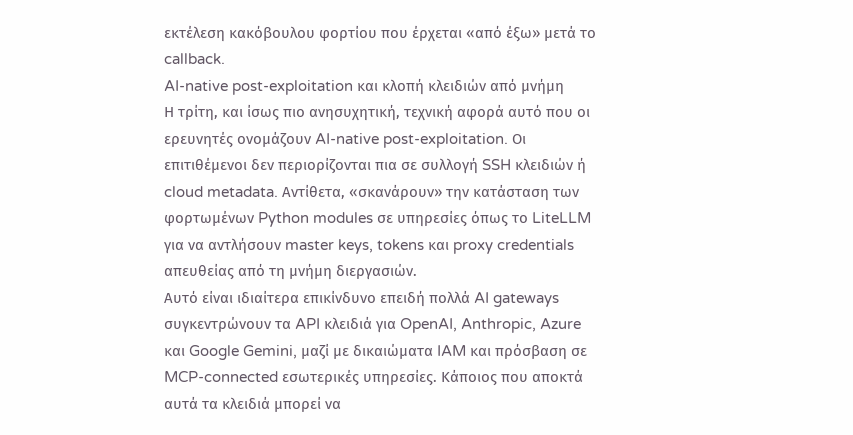εκτέλεση κακόβουλου φορτίου που έρχεται «από έξω» μετά το callback.
AI-native post-exploitation και κλοπή κλειδιών από μνήμη
Η τρίτη, και ίσως πιο ανησυχητική, τεχνική αφορά αυτό που οι ερευνητές ονομάζουν AI-native post-exploitation. Οι επιτιθέμενοι δεν περιορίζονται πια σε συλλογή SSH κλειδιών ή cloud metadata. Αντίθετα, «σκανάρουν» την κατάσταση των φορτωμένων Python modules σε υπηρεσίες όπως το LiteLLM για να αντλήσουν master keys, tokens και proxy credentials απευθείας από τη μνήμη διεργασιών.
Αυτό είναι ιδιαίτερα επικίνδυνο επειδή πολλά AI gateways συγκεντρώνουν τα API κλειδιά για OpenAI, Anthropic, Azure και Google Gemini, μαζί με δικαιώματα IAM και πρόσβαση σε MCP-connected εσωτερικές υπηρεσίες. Κάποιος που αποκτά αυτά τα κλειδιά μπορεί να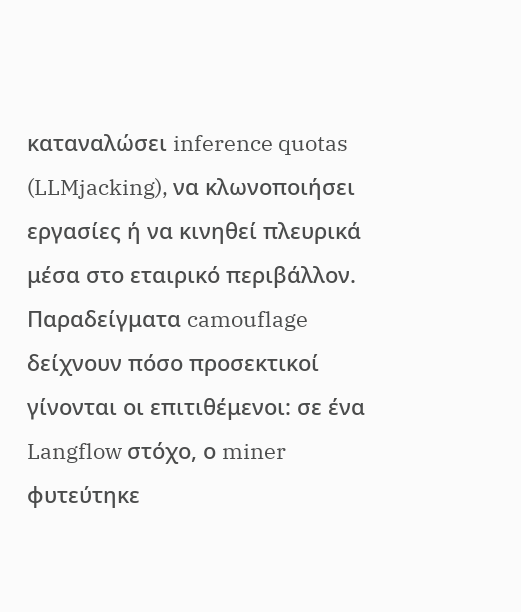καταναλώσει inference quotas (LLMjacking), να κλωνοποιήσει εργασίες ή να κινηθεί πλευρικά μέσα στο εταιρικό περιβάλλον.
Παραδείγματα camouflage δείχνουν πόσο προσεκτικοί γίνονται οι επιτιθέμενοι: σε ένα Langflow στόχο, ο miner φυτεύτηκε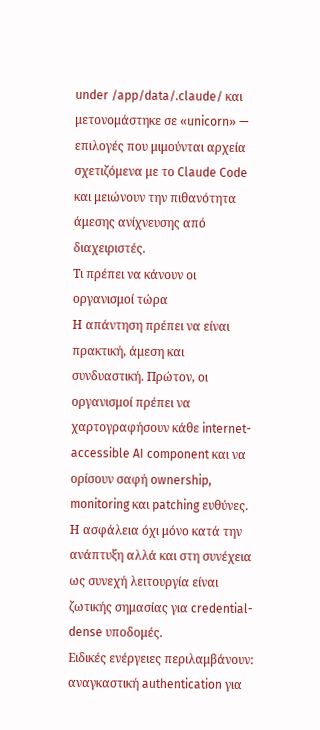under /app/data/.claude/ και μετονομάστηκε σε «unicorn» — επιλογές που μιμούνται αρχεία σχετιζόμενα με το Claude Code και μειώνουν την πιθανότητα άμεσης ανίχνευσης από διαχειριστές.
Τι πρέπει να κάνουν οι οργανισμοί τώρα
Η απάντηση πρέπει να είναι πρακτική, άμεση και συνδυαστική. Πρώτον, οι οργανισμοί πρέπει να χαρτογραφήσουν κάθε internet-accessible AI component και να ορίσουν σαφή ownership, monitoring και patching ευθύνες. Η ασφάλεια όχι μόνο κατά την ανάπτυξη αλλά και στη συνέχεια ως συνεχή λειτουργία είναι ζωτικής σημασίας για credential-dense υποδομές.
Ειδικές ενέργειες περιλαμβάνουν: αναγκαστική authentication για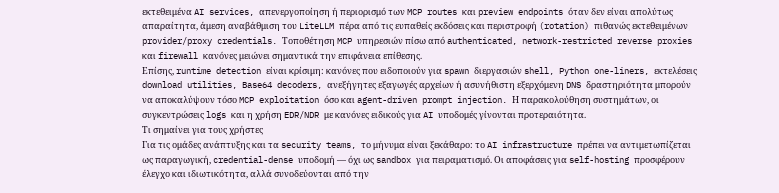εκτεθειμένα AI services, απενεργοποίηση ή περιορισμό των MCP routes και preview endpoints όταν δεν είναι απολύτως απαραίτητα, άμεση αναβάθμιση του LiteLLM πέρα από τις ευπαθείς εκδόσεις και περιστροφή (rotation) πιθανώς εκτεθειμένων provider/proxy credentials. Τοποθέτηση MCP υπηρεσιών πίσω από authenticated, network-restricted reverse proxies και firewall κανόνες μειώνει σημαντικά την επιφάνεια επίθεσης.
Επίσης, runtime detection είναι κρίσιμη: κανόνες που ειδοποιούν για spawn διεργασιών shell, Python one-liners, εκτελέσεις download utilities, Base64 decoders, ανεξήγητες εξαγωγές αρχείων ή ασυνήθιστη εξερχόμενη DNS δραστηριότητα μπορούν να αποκαλύψουν τόσο MCP exploitation όσο και agent-driven prompt injection. Η παρακολούθηση συστημάτων, οι συγκεντρώσεις logs και η χρήση EDR/NDR με κανόνες ειδικούς για AI υποδομές γίνονται προτεραιότητα.
Τι σημαίνει για τους χρήστες
Για τις ομάδες ανάπτυξης και τα security teams, το μήνυμα είναι ξεκάθαρο: το AI infrastructure πρέπει να αντιμετωπίζεται ως παραγωγική, credential-dense υποδομή — όχι ως sandbox για πειραματισμό. Οι αποφάσεις για self-hosting προσφέρουν έλεγχο και ιδιωτικότητα, αλλά συνοδεύονται από την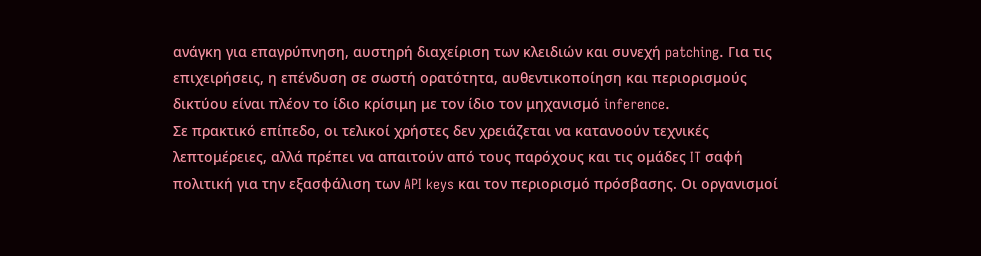ανάγκη για επαγρύπνηση, αυστηρή διαχείριση των κλειδιών και συνεχή patching. Για τις επιχειρήσεις, η επένδυση σε σωστή ορατότητα, αυθεντικοποίηση και περιορισμούς δικτύου είναι πλέον το ίδιο κρίσιμη με τον ίδιο τον μηχανισμό inference.
Σε πρακτικό επίπεδο, οι τελικοί χρήστες δεν χρειάζεται να κατανοούν τεχνικές λεπτομέρειες, αλλά πρέπει να απαιτούν από τους παρόχους και τις ομάδες IT σαφή πολιτική για την εξασφάλιση των API keys και τον περιορισμό πρόσβασης. Οι οργανισμοί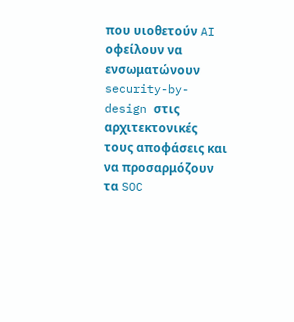που υιοθετούν AI οφείλουν να ενσωματώνουν security-by-design στις αρχιτεκτονικές τους αποφάσεις και να προσαρμόζουν τα SOC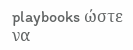playbooks ώστε να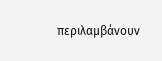περιλαμβάνουν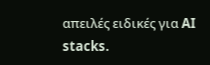απειλές ειδικές για AI stacks.